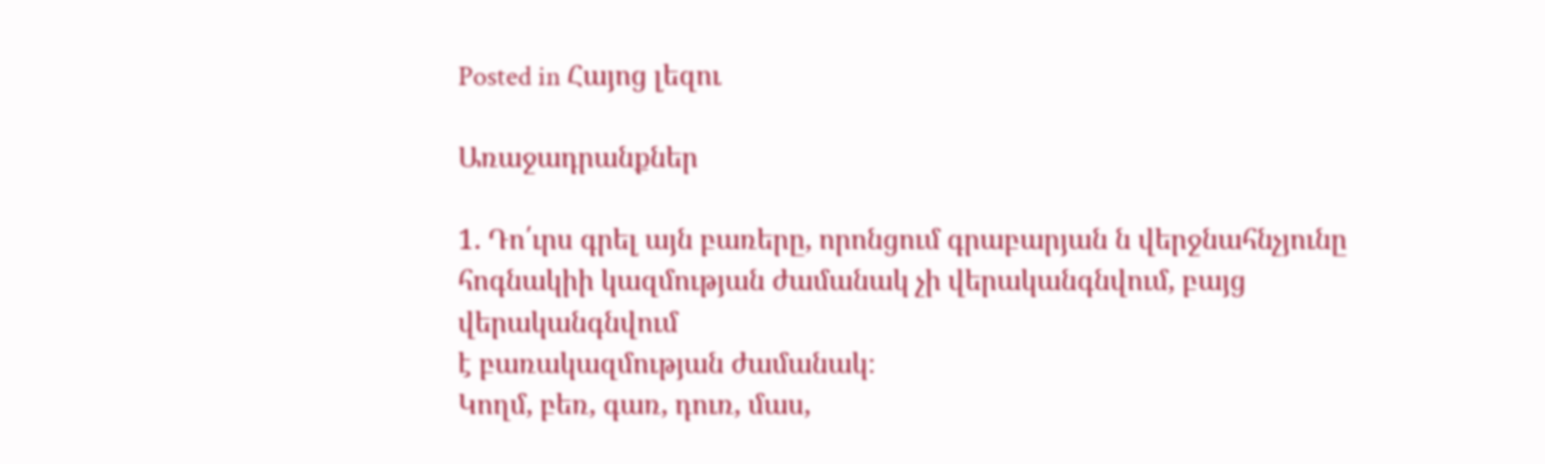Posted in Հայոց լեզու

Առաջադրանքներ

1. Դո՛ւրս գրել այն բառերը, որոնցում գրաբարյան ն վերջնահնչյունը
հոգնակիի կազմության ժամանակ չի վերականգնվում, բայց վերականգնվում
է բառակազմության ժամանակ։
Կողմ, բեռ, գառ, դուռ, մաս,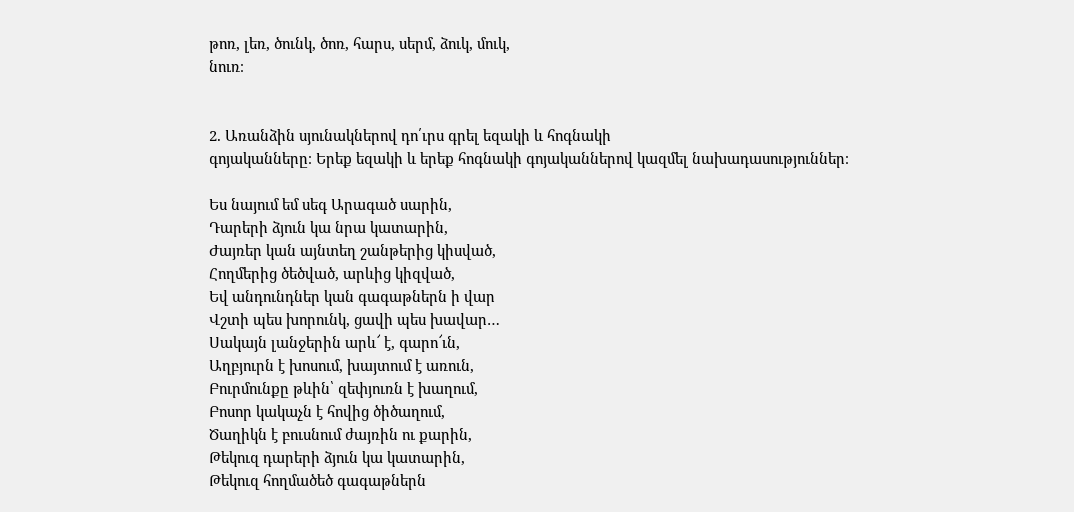թոռ, լեռ, ծունկ, ծոռ, հարս, սերմ, ձուկ, մուկ,
նուռ։


2. Առանձին սյունակներով դո՛ւրս գրել եզակի և հոգնակի
գոյականները։ Երեք եզակի և երեք հոգնակի գոյականներով կազմել նախադասություններ։

Ես նայում եմ սեգ Արագած սարին,
Դարերի ձյուն կա նրա կատարին,
Ժայռեր կան այնտեղ շանթերից կիսված,
Հողմերից ծեծված, արևից կիզված,
Եվ անդունդներ կան գագաթներն ի վար
Վշտի պես խորունկ, ցավի պես խավար…
Սակայն լանջերին արև՜ է, գարո՜ւն,
Աղբյուրն է խոսում, խայտում է առուն,
Բուրմունքը թևին՝ զեփյուռն է խաղում,
Բոսոր կակաչն է հովից ծիծաղում,
Ծաղիկն է բուսնում ժայռին ու քարին,
Թեկուզ դարերի ձյուն կա կատարին,
Թեկուզ հողմածեծ գագաթներն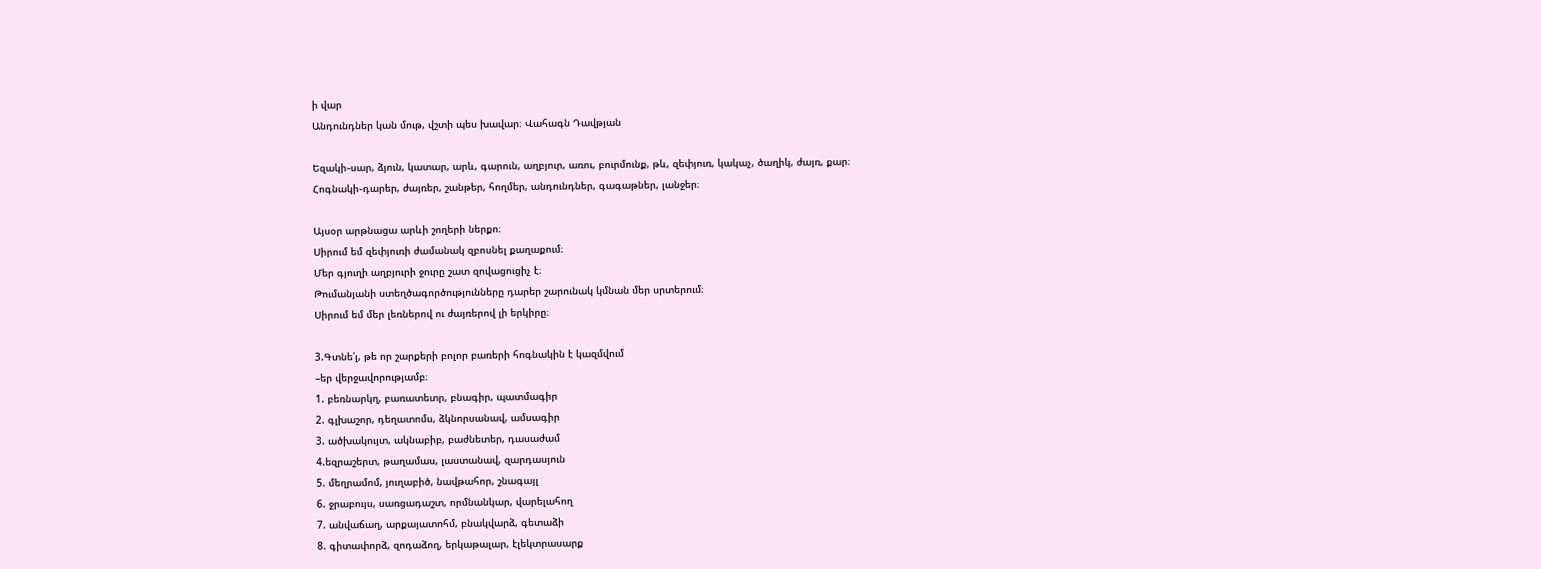ի վար
Անդունդներ կան մութ, վշտի պես խավար։ Վահագն Դավթյան

Եզակի֊սար, ձյուն, կատար, արև, գարուն, աղբյուր, առու, բուրմունք, թև, զեփյուռ, կակաչ, ծաղիկ, ժայռ, քար։
Հոգնակի֊դարեր, ժայռեր, շանթեր, հողմեր, անդունդներ, գագաթներ, լանջեր։

Այսօր արթնացա արևի շողերի ներքո։
Սիրում եմ զեփյուռի ժամանակ զբոսնել քաղաքում։
Մեր գյուղի աղբյուրի ջուրը շատ զովացուցիչ է։
Թումանյանի ստեղծագործությունները դարեր շարունակ կմնան մեր սրտերում։
Սիրում եմ մեր լեռներով ու ժայռերով լի երկիրը։

3.Գտնե՛լ, թե որ շարքերի բոլոր բառերի հոգնակին է կազմվում
–եր վերջավորությամբ։
1. բեռնարկղ, բառատետր, բնագիր, պատմագիր
2. գլխաշոր, դեղատոմս, ձկնորսանավ, ամսագիր
3. ածխակույտ, ակնաբիբ, բաժնետեր, դասաժամ
4.եզրաշերտ, թաղամաս, լաստանավ, զարդասյուն
5. մեղրամոմ, յուղաբիծ, նավթահոր, շնագայլ
6. ջրաբույս, սառցադաշտ, որմնանկար, վարելահող
7. անվաճաղ, արքայատոհմ, բնակվարձ, գետաձի
8. գիտափորձ, զոդաձող, երկաթալար, էլեկտրասարք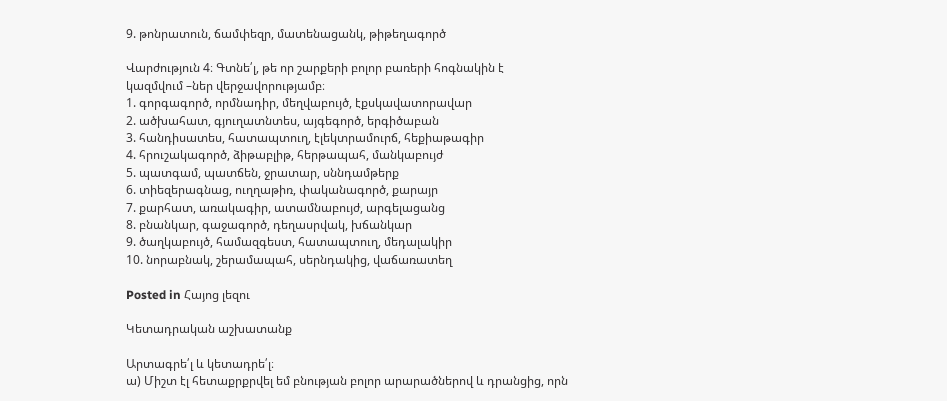9. թոնրատուն, ճամփեզր, մատենացանկ, թիթեղագործ

Վարժություն 4։ Գտնե՛լ, թե որ շարքերի բոլոր բառերի հոգնակին է
կազմվում –ներ վերջավորությամբ։
1. գորգագործ, որմնադիր, մեղվաբույծ, էքսկավատորավար
2. ածխահատ, գյուղատնտես, այգեգործ, երգիծաբան
3. հանդիսատես, հատապտուղ, էլեկտրամուրճ, հեքիաթագիր
4. հրուշակագործ, ձիթաբլիթ, հերթապահ, մանկաբույժ
5. պատգամ, պատճեն, ջրատար, սննդամթերք
6. տիեզերագնաց, ուղղաթիռ, փականագործ, քարայր
7. քարհատ, առակագիր, ատամնաբույժ, արգելացանց
8. բնանկար, գաջագործ, դեղասրվակ, խճանկար
9. ծաղկաբույծ, համազգեստ, հատապտուղ, մեդալակիր
10. նորաբնակ, շերամապահ, սերնդակից, վաճառատեղ

Posted in Հայոց լեզու

Կետադրական աշխատանք

Արտագրե՛լ և կետադրե՛լ։
ա) Միշտ էլ հետաքրքրվել եմ բնության բոլոր արարածներով և դրանցից, որն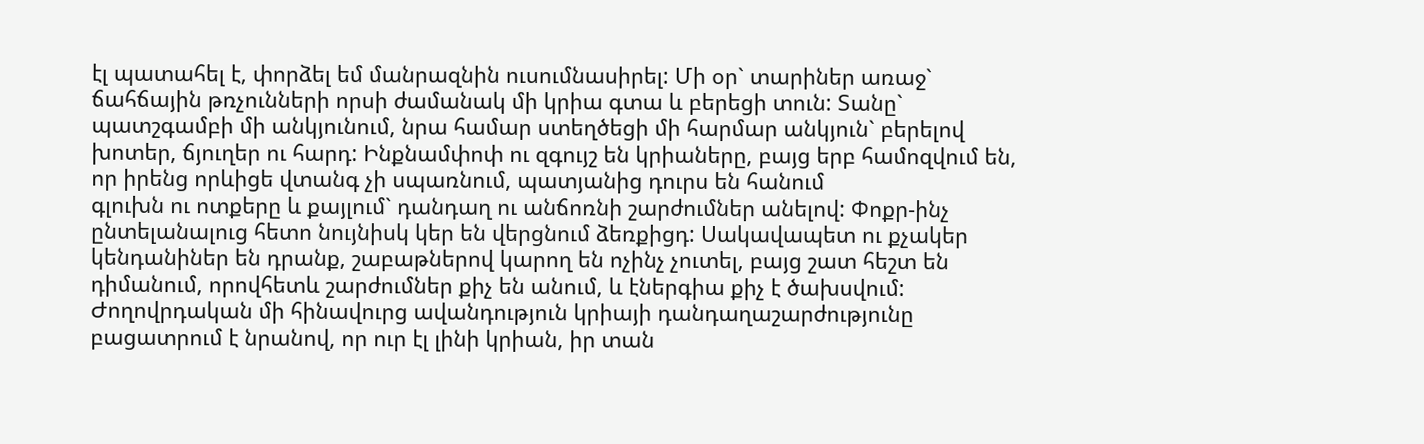էլ պատահել է, փորձել եմ մանրազնին ուսումնասիրել: Մի օր` տարիներ առաջ`
ճահճային թռչունների որսի ժամանակ մի կրիա գտա և բերեցի տուն: Տանը`
պատշգամբի մի անկյունում, նրա համար ստեղծեցի մի հարմար անկյուն` բերելով
խոտեր, ճյուղեր ու հարդ: Ինքնամփոփ ու զգույշ են կրիաները, բայց երբ համոզվում են, որ իրենց որևիցե վտանգ չի սպառնում, պատյանից դուրս են հանում
գլուխն ու ոտքերը և քայլում` դանդաղ ու անճոռնի շարժումներ անելով: Փոքր-ինչ
ընտելանալուց հետո նույնիսկ կեր են վերցնում ձեռքիցդ: Սակավապետ ու քչակեր
կենդանիներ են դրանք, շաբաթներով կարող են ոչինչ չուտել, բայց շատ հեշտ են
դիմանում, որովհետև շարժումներ քիչ են անում, և էներգիա քիչ է ծախսվում: Ժողովրդական մի հինավուրց ավանդություն կրիայի դանդաղաշարժությունը բացատրում է նրանով, որ ուր էլ լինի կրիան, իր տան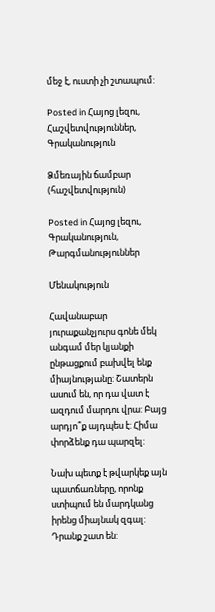մեջ է, ուստի չի շտապում:

Posted in Հայոց լեզու, Հաշվետվություններ, Գրականություն

Ձմեռային ճամբար (հաշվետվություն)

Posted in Հայոց լեզու, Գրականություն, Թարգմանություններ

Մենակություն

Հավանաբար յուրաքանչյուրս գոնե մեկ անգամ մեր կյանքի ընթացքում բախվել ենք միայնությանը: Շատերն ասում են, որ դա վատ է ազդում մարդու վրա: Բայց արդյո՞ք այդպես է: Հիմա փորձենք դա պարզել:

Նախ պետք է թվարկեք այն պատճառները, որոնք ստիպում են մարդկանց իրենց միայնակ զգալ: Դրանք շատ են: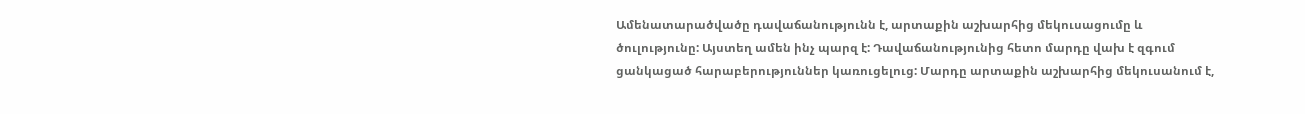Ամենատարածվածը դավաճանությունն է, արտաքին աշխարհից մեկուսացումը և ծուլությունը: Այստեղ ամեն ինչ պարզ է: Դավաճանությունից հետո մարդը վախ է զգում ցանկացած հարաբերություններ կառուցելուց: Մարդը արտաքին աշխարհից մեկուսանում է,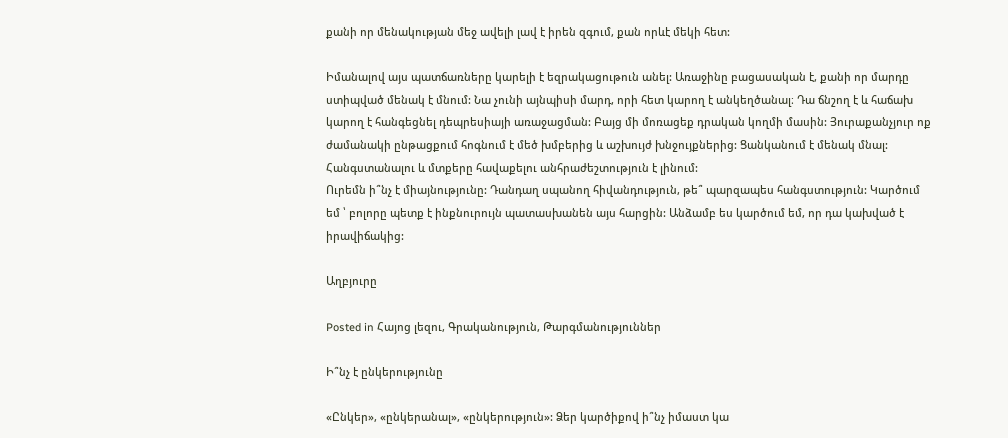քանի որ մենակության մեջ ավելի լավ է իրեն զգում, քան որևէ մեկի հետ:

Իմանալով այս պատճառները կարելի է եզրակացութուն անել: Առաջինը բացասական է, քանի որ մարդը ստիպված մենակ է մնում: Նա չունի այնպիսի մարդ, որի հետ կարող է անկեղծանալ։ Դա ճնշող է և հաճախ կարող է հանգեցնել դեպրեսիայի առաջացման: Բայց մի մոռացեք դրական կողմի մասին: Յուրաքանչյուր ոք ժամանակի ընթացքում հոգնում է մեծ խմբերից և աշխույժ խնջույքներից: Ցանկանում է մենակ մնալ: Հանգստանալու և մտքերը հավաքելու անհրաժեշտություն է լինում:
Ուրեմն ի՞նչ է միայնությունը: Դանդաղ սպանող հիվանդություն, թե՞ պարզապես հանգստություն: Կարծում եմ ՝ բոլորը պետք է ինքնուրույն պատասխանեն այս հարցին: Անձամբ ես կարծում եմ, որ դա կախված է իրավիճակից:

Աղբյուրը

Posted in Հայոց լեզու, Գրականություն, Թարգմանություններ

Ի՞նչ է ընկերությունը

«Ընկեր», «ընկերանալ», «ընկերություն»: Ձեր կարծիքով ի՞նչ իմաստ կա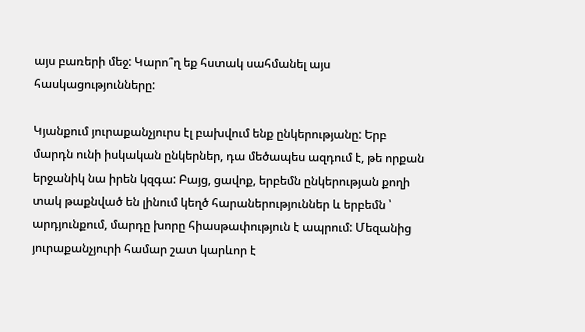այս բառերի մեջ: Կարո՞ղ եք հստակ սահմանել այս հասկացությունները:

Կյանքում յուրաքանչյուրս էլ բախվում ենք ընկերությանը: Երբ մարդն ունի իսկական ընկերներ, դա մեծապես ազդում է, թե որքան երջանիկ նա իրեն կզգա: Բայց, ցավոք, երբեմն ընկերության քողի տակ թաքնված են լինում կեղծ հարաներություններ և երբեմն ՝ արդյունքում, մարդը խորը հիասթափություն է ապրում: Մեզանից յուրաքանչյուրի համար շատ կարևոր է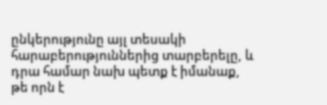ընկերությունը այլ տեսակի հարաբերություններից տարբերելը, և դրա համար նախ պետք է իմանաք, թե որն է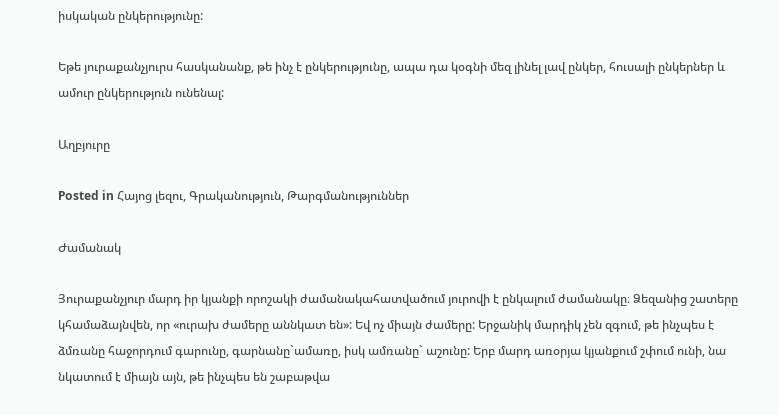իսկական ընկերությունը:

Եթե յուրաքանչյուրս հասկանանք, թե ինչ է ընկերությունը, ապա դա կօգնի մեզ լինել լավ ընկեր, հուսալի ընկերներ և ամուր ընկերություն ունենալ:

Աղբյուրը

Posted in Հայոց լեզու, Գրականություն, Թարգմանություններ

Ժամանակ

Յուրաքանչյուր մարդ իր կյանքի որոշակի ժամանակահատվածում յուրովի է ընկալում ժամանակը։ Ձեզանից շատերը կհամաձայնվեն, որ «ուրախ ժամերը աննկատ են»: Եվ ոչ միայն ժամերը: Երջանիկ մարդիկ չեն զգում, թե ինչպես է ձմռանը հաջորդում գարունը, գարնանը`ամառը, իսկ ամռանը` աշունը: Երբ մարդ առօրյա կյանքում շփում ունի, նա նկատում է միայն այն, թե ինչպես են շաբաթվա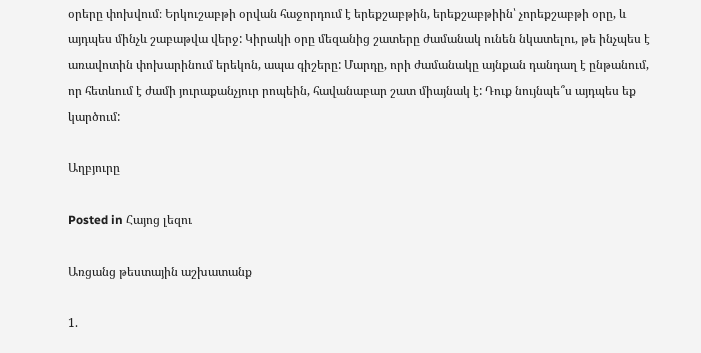օրերը փոխվում։ Երկուշաբթի օրվան հաջորդում է երեքշաբթին, երեքշաբթիին՝ չորեքշաբթի օրը, և այդպես մինչև շաբաթվա վերջ: Կիրակի օրը մեզանից շատերը ժամանակ ունեն նկատելու, թե ինչպես է առավոտին փոխարինում երեկոն, ապա գիշերը: Մարդը, որի ժամանակը այնքան դանդաղ է ընթանում, որ հետևում է ժամի յուրաքանչյուր րոպեին, հավանաբար շատ միայնակ է: Դուք նույնպե՞ս այդպես եք կարծում:

Աղբյուրը

Posted in Հայոց լեզու

Առցանց թեստային աշխատանք

1.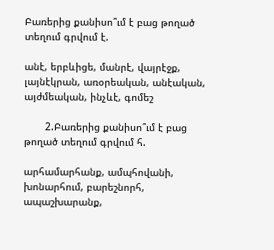Բառերից քանիսո՞ւմ է բաց թողած տեղում գրվում է.

անէ, երբևիցե, մանրէ, վայրէջք, լայնէկրան, առօրեական, անէական, այժմեական, ինչևէ, գոմեշ

       2.Բառերից քանիսո՞ւմ է բաց թողած տեղում գրվում հ.

արհամարհանք, ամպհովանի, խոնարհում, բարեշնորհ, ապաշխարանք,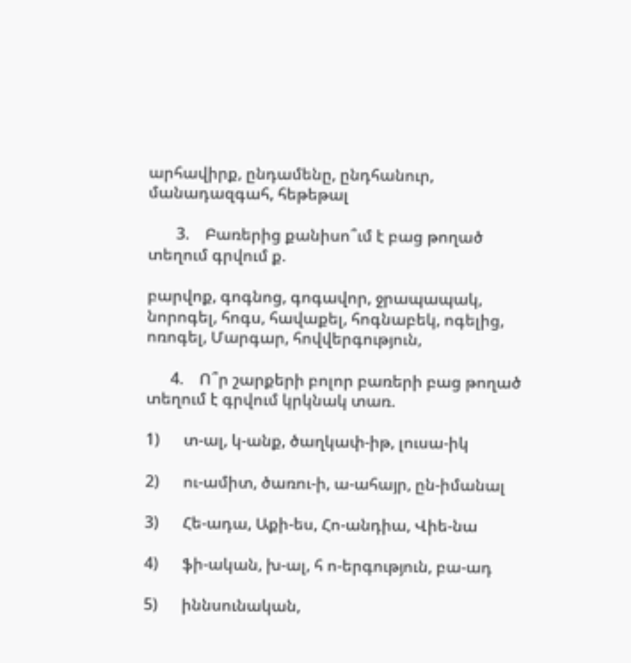արհավիրք, ընդամենը, ընդհանուր, մանադազգահ, հեթեթալ

       3.    Բառերից քանիսո՞ւմ է բաց թողած տեղում գրվում ք.

բարվոք, գոգնոց, գոգավոր, ջրապապակ, նորոգել, հոգս, հավաքել, հոգնաբեկ, ոգելից, ոռոգել, Մարգար, հովվերգություն,

      4.    Ո՞ր շարքերի բոլոր բառերի բաց թողած տեղում է գրվում կրկնակ տառ.

1)      տ-ալ, կ-անք, ծաղկափ-իթ, լուսա-իկ

2)      ու-ամիտ, ծառու-ի, ա-ահայր, ըն-իմանալ

3)      Հե-ադա, Աքի-ես, Հո-անդիա, Վիե-նա

4)      ֆի-ական, խ-ալ, հ ո-երգություն, բա-ադ

5)      իննսունական,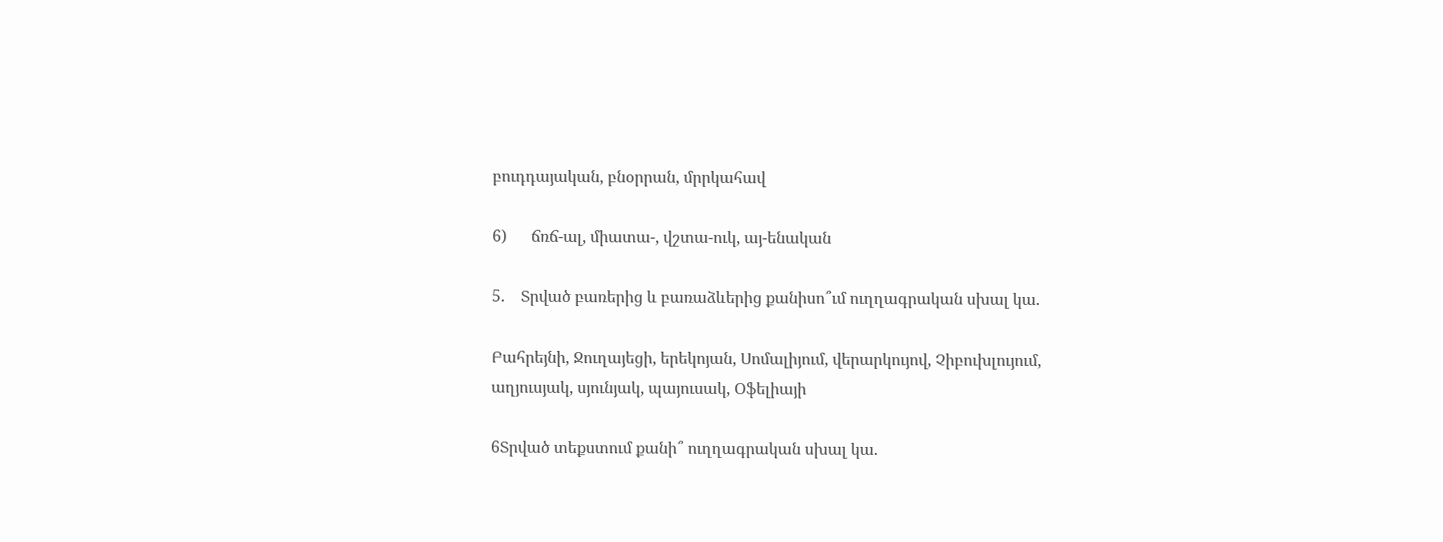բուդդայական, բնօրրան, մրրկահավ

6)      ճռճ-ալ, միատա-, վշտա-ուկ, այ-ենական

5.    Տրված բառերից և բառաձևերից քանիսո՞ւմ ուղղագրական սխալ կա.

Բահրեյնի, Ջուղայեցի, երեկոյան, Սոմալիյում, վերարկույով, Չիբուխլույում, աղյուսյակ, սյունյակ, պայուսակ, Օֆելիայի

6Տրված տեքստում քանի՞ ուղղագրական սխալ կա.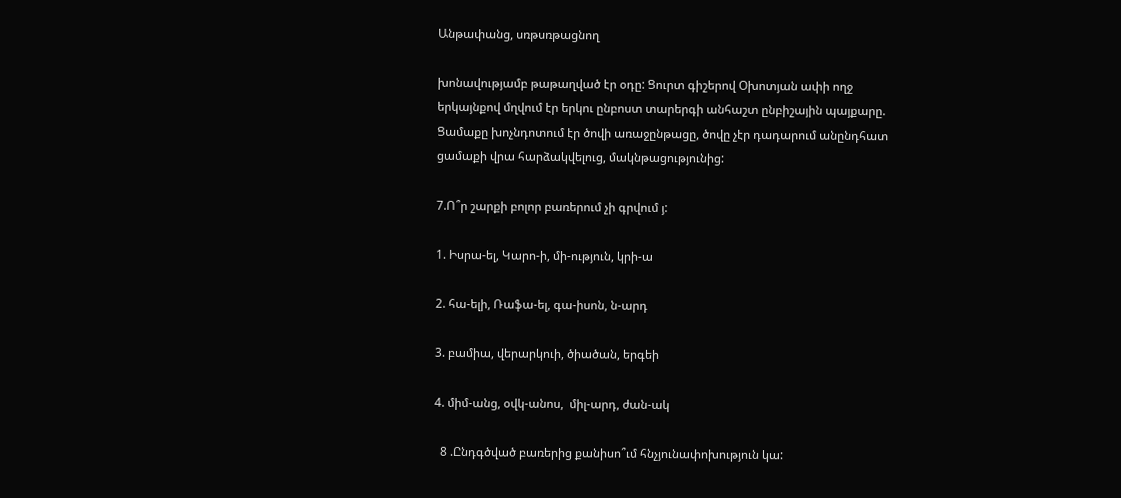Անթափանց, սռթսռթացնող

խոնավությամբ թաթաղված էր օդը: Ցուրտ գիշերով Օխոտյան ափի ողջ երկայնքով մղվում էր երկու ընբոստ տարերգի անհաշտ ընբիշային պայքարը. Ցամաքը խոչնդոտում էր ծովի առաջընթացը, ծովը չէր դադարում անընդհատ ցամաքի վրա հարձակվելուց, մակնթացությունից:

7.Ո՞ր շարքի բոլոր բառերում չի գրվում յ:

1. Իսրա-ել, Կարո-ի, մի-ություն, կրի-ա

2. հա-ելի, Ռաֆա-ել, գա-իսոն, ն-արդ

3. բամիա, վերարկուի, ծիածան, երգեի

4. միմ-անց, օվկ-անոս,  միլ-արդ, ժան-ակ

  8 .Ընդգծված բառերից քանիսո՞ւմ հնչյունափոխություն կա: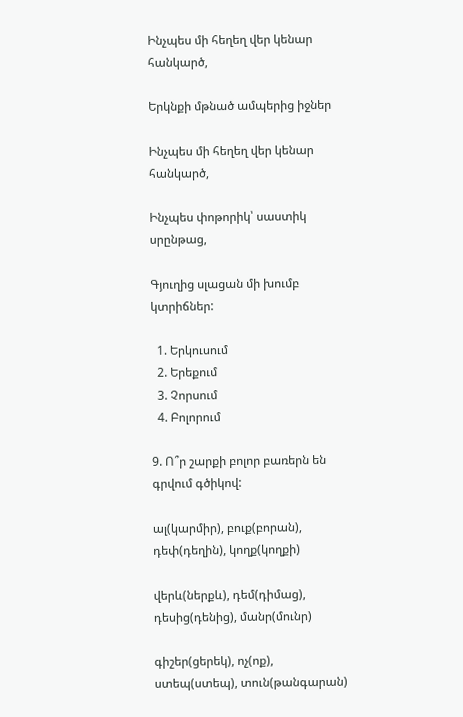Ինչպես մի հեղեղ վեր կենար հանկարծ,

Երկնքի մթնած ամպերից իջներ

Ինչպես մի հեղեղ վեր կենար հանկարծ,

Ինչպես փոթորիկ՝ սաստիկ սրընթաց,

Գյուղից սլացան մի խումբ կտրիճներ:

  1. Երկուսում
  2. Երեքում
  3. Չորսում
  4. Բոլորում

9. Ո՞ր շարքի բոլոր բառերն են գրվում գծիկով:

ալ(կարմիր), բուք(բորան), դեփ(դեղին), կողք(կողքի)

վերև(ներքև), դեմ(դիմաց), դեսից(դենից), մանր(մունր)

գիշեր(ցերեկ), ոչ(ոք), ստեպ(ստեպ), տուն(թանգարան)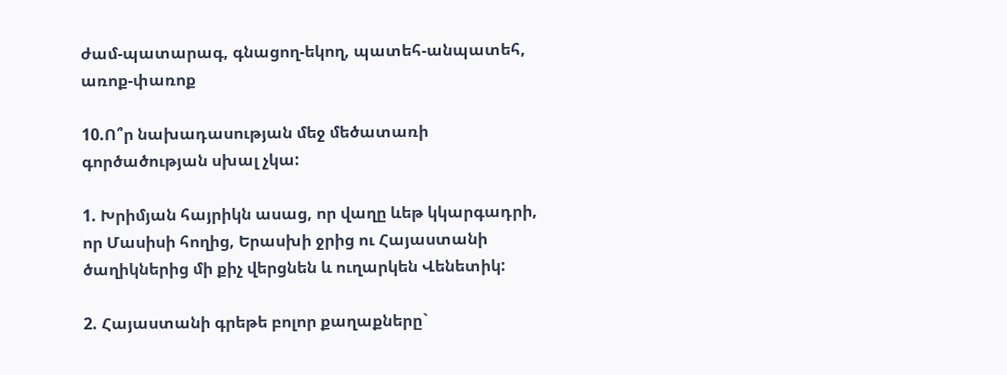ժամ-պատարագ, գնացող-եկող, պատեհ-անպատեհ, առոք-փառոք

10.Ո՞ր նախադասության մեջ մեծատառի գործածության սխալ չկա:

1. Խրիմյան հայրիկն ասաց, որ վաղը ևեթ կկարգադրի, որ Մասիսի հողից, Երասխի ջրից ու Հայաստանի ծաղիկներից մի քիչ վերցնեն և ուղարկեն Վենետիկ:

2. Հայաստանի գրեթե բոլոր քաղաքները`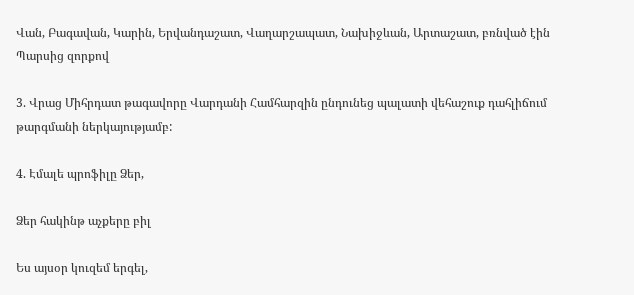Վան, Բագավան, Կարին, Երվանդաշատ, Վաղարշապատ, Նախիջևան, Արտաշատ, բռնված էին Պարսից զորքով

3. Վրաց Միհրդատ թագավորը Վարդանի Համհարզին ընդունեց պալատի վեհաշուք դահլիճում թարգմանի ներկայությամբ:

4. Էմալե պրոֆիլը Ձեր,

Ձեր հակինթ աչքերը բիլ

Ես այսօր կուզեմ երգել,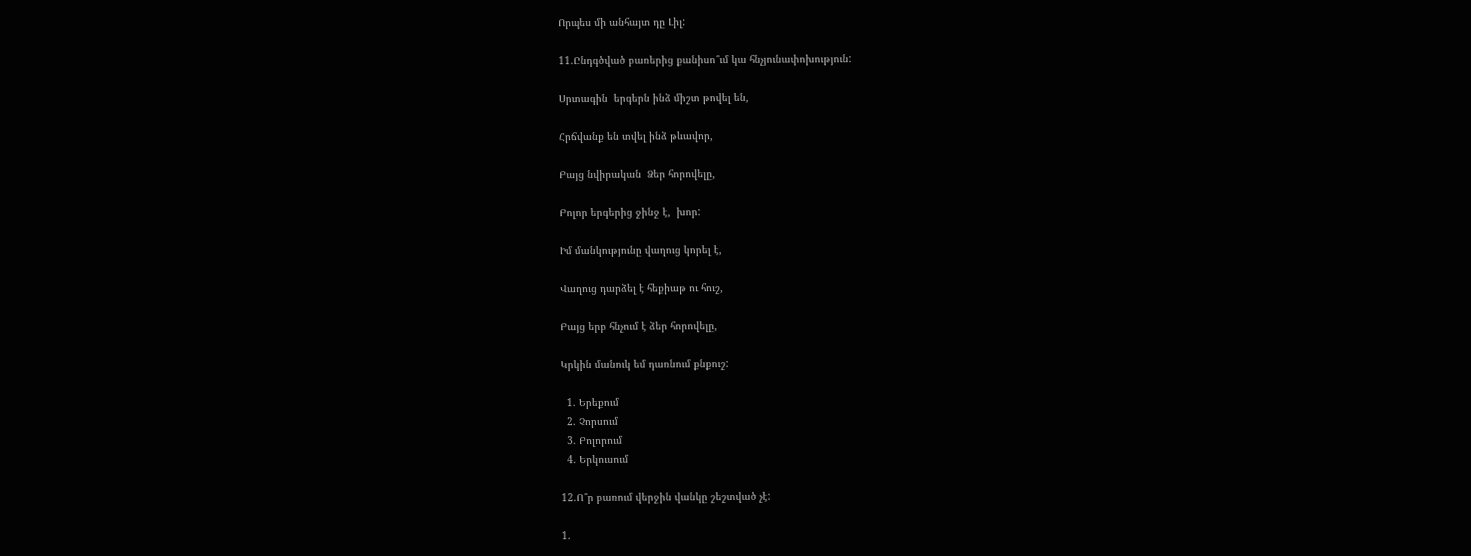Որպես մի անհայտ դը Լիլ:

11.Ընդգծված բառերից քանիսո՞ւմ կա հնչյունափոխություն:

Սրտագին  երգերն ինձ միշտ թովել են,

Հրճվանք են տվել ինձ թևավոր,

Բայց նվիրական  Ձեր հորովելը,

Բոլոր երգերից ջինջ է,  խոր:

Իմ մանկությունը վաղուց կորել է,

Վաղուց դարձել է հեքիաթ ու հուշ,

Բայց երբ հնչում է ձեր հորովելը,

Կրկին մանուկ եմ դառնում քնքուշ:

  1. Երեքում
  2. Չորսում
  3. Բոլորում
  4. Երկուսում

12.Ո՞ր բառում վերջին վանկը շեշտված չէ:

1.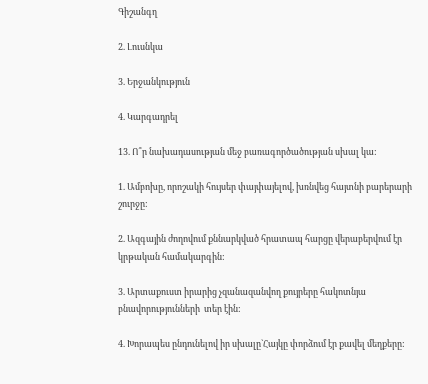Գիշանգղ

2. Լուսնկա

3. Երջանկություն

4. Կարգադրել

13. Ո՞ր նախադասության մեջ բառագործածության սխալ կա:

1. Ամբոխը, որոշակի հույսեր փայփայելով, խռնվեց հայտնի բարերարի շուրջը:

2. Ազգային ժողովում քննարկված հրատապ հարցը վերաբերվում էր կրթական համակարգին:

3. Արտաքուստ իրարից չզանազանվող քույրերը հակոտնյա բնավորությունների  տեր էին:

4. Խորապես ընդունելով իր սխալը`Հայկը փորձում էր քավել մեղքերը: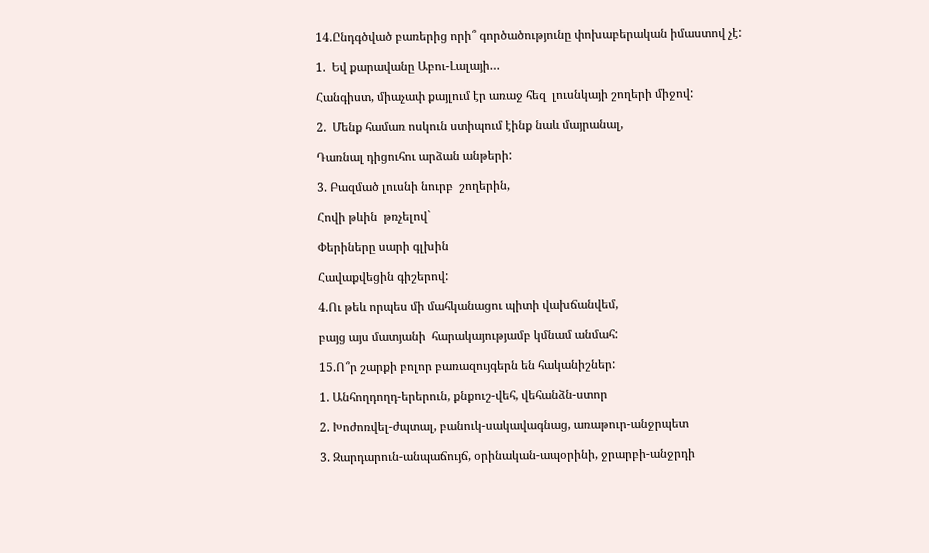14.Ընդգծված բառերից որի՞ գործածությունը փոխաբերական իմաստով չէ:

1.  Եվ քարավանը Աբու-Լալայի…

Հանգիստ, միաչափ քայլում էր առաջ հեզ  լուսնկայի շողերի միջով:

2.  Մենք համառ ոսկուն ստիպում էինք նաև մայրանալ,

Դառնալ դիցուհու արձան անթերի:

3. Բազմած լուսնի նուրբ  շողերին,

Հովի թևին  թռչելով`

Փերիները սարի գլխին

Հավաքվեցին գիշերով:

4.Ու թեև որպես մի մահկանացու պիտի վախճանվեմ,

բայց այս մատյանի  հարակայությամբ կմնամ անմահ:

15.Ո՞ր շարքի բոլոր բառազույգերն են հականիշներ:

1. Անհողդողդ-երերուն, քնքուշ-վեհ, վեհանձն-ստոր

2. Խոժոռվել-ժպտալ, բանուկ-սակավագնաց, առաթուր-անջրպետ

3. Զարդարուն-անպաճույճ, օրինական-ապօրինի, ջրարբի-անջրդի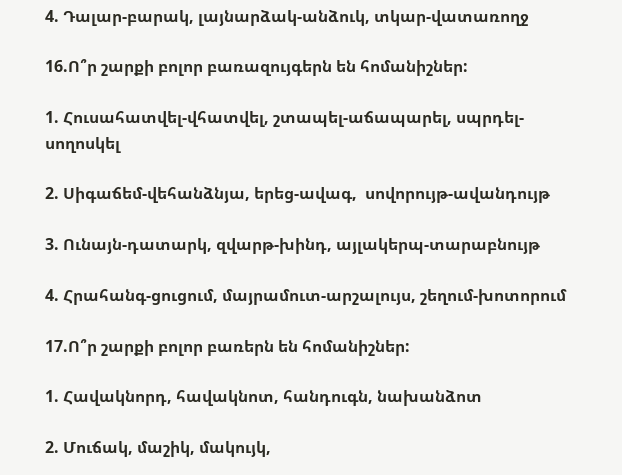4. Դալար-բարակ, լայնարձակ-անձուկ, տկար-վատառողջ

16.Ո՞ր շարքի բոլոր բառազույգերն են հոմանիշներ:

1. Հուսահատվել-վհատվել, շտապել-աճապարել, սպրդել-սողոսկել

2. Սիգաճեմ-վեհանձնյա, երեց-ավագ,  սովորույթ-ավանդույթ

3. Ունայն-դատարկ, զվարթ-խինդ, այլակերպ-տարաբնույթ

4. Հրահանգ-ցուցում, մայրամուտ-արշալույս, շեղում-խոտորում

17.Ո՞ր շարքի բոլոր բառերն են հոմանիշներ:

1. Հավակնորդ, հավակնոտ, հանդուգն, նախանձոտ

2. Մուճակ, մաշիկ, մակույկ,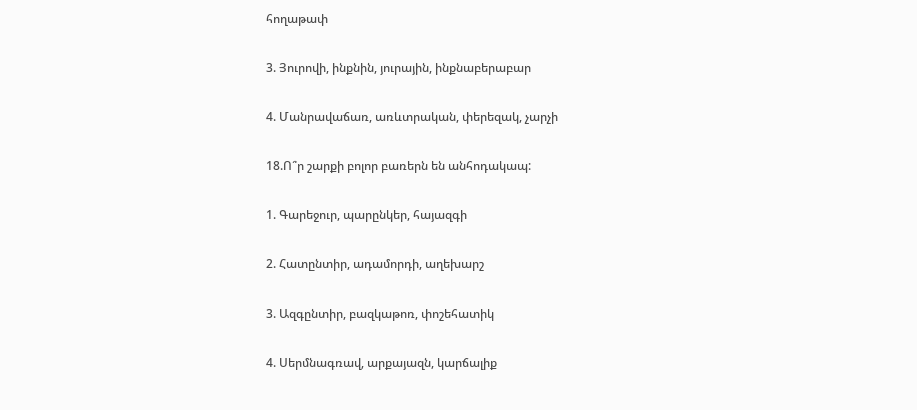հողաթափ

3. Յուրովի, ինքնին, յուրային, ինքնաբերաբար

4. Մանրավաճառ, առևտրական, փերեզակ, չարչի

18.Ո՞ր շարքի բոլոր բառերն են անհոդակապ:

1. Գարեջուր, պարընկեր, հայազգի

2. Հատընտիր, ադամորդի, աղեխարշ

3. Ազգընտիր, բազկաթոռ, փոշեհատիկ

4. Սերմնագռավ, արքայազն, կարճալիք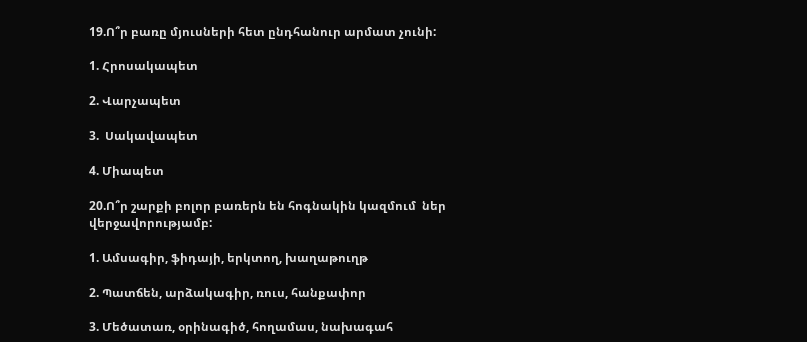19.Ո՞ր բառը մյուսների հետ ընդհանուր արմատ չունի:

1. Հրոսակապետ

2. Վարչապետ

3.  Սակավապետ

4. Միապետ

20.Ո՞ր շարքի բոլոր բառերն են հոգնակին կազմում  ներ վերջավորությամբ:

1. Ամսագիր, ֆիդայի, երկտող, խաղաթուղթ

2. Պատճեն, արձակագիր, ռուս, հանքափոր

3. Մեծատառ, օրինագիծ, հողամաս, նախագահ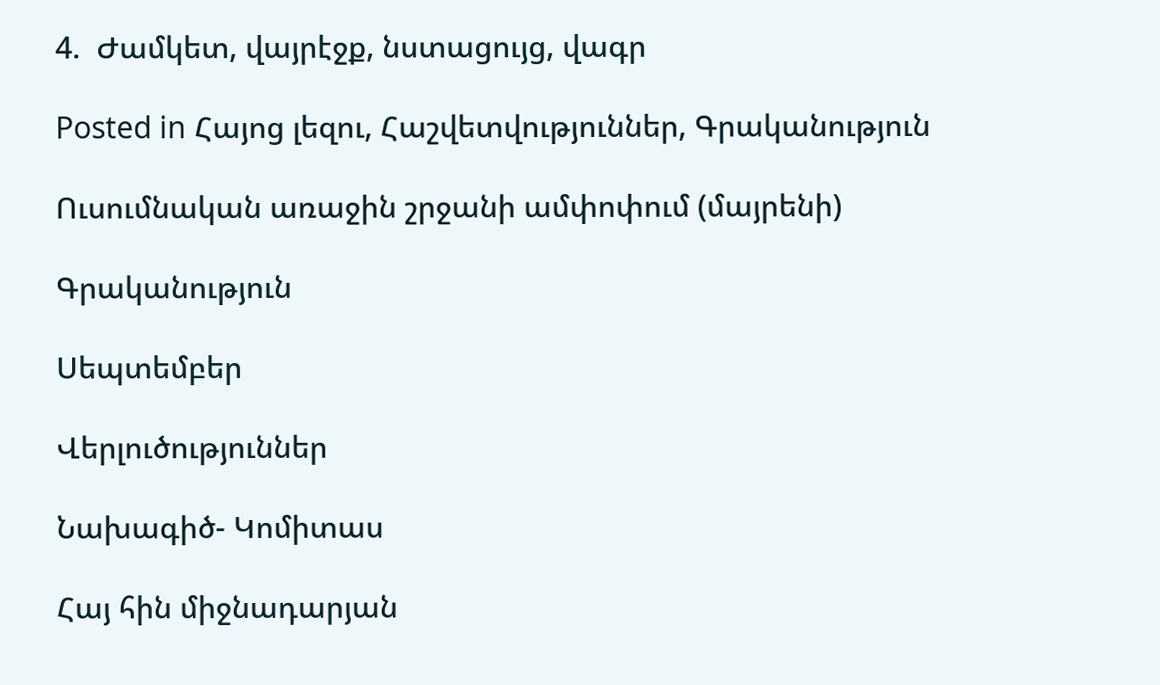4.  Ժամկետ, վայրէջք, նստացույց, վագր

Posted in Հայոց լեզու, Հաշվետվություններ, Գրականություն

Ուսումնական առաջին շրջանի ամփոփում (մայրենի)

Գրականություն

Սեպտեմբեր

Վերլուծություններ

Նախագիծ- Կոմիտաս

Հայ հին միջնադարյան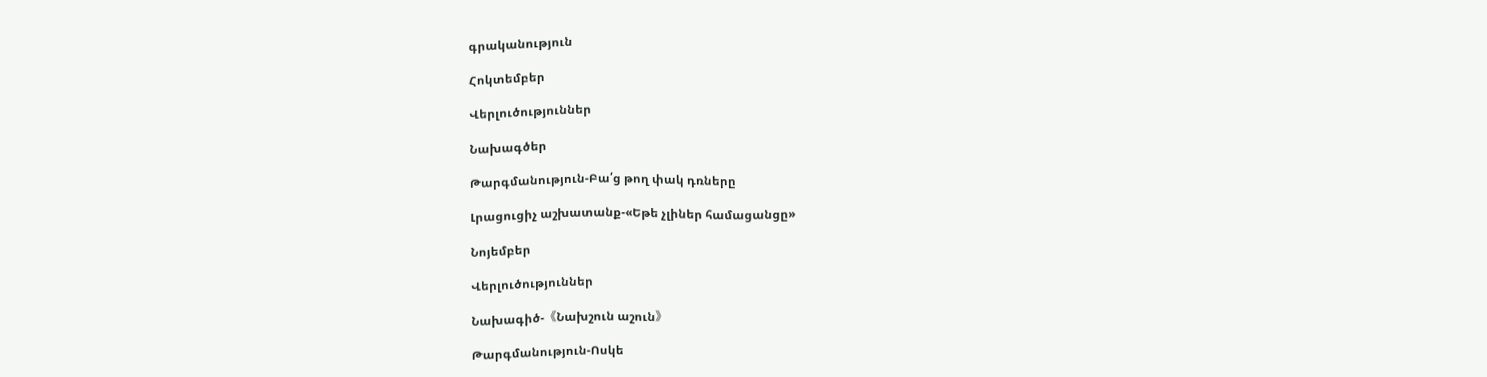գրականություն

Հոկտեմբեր

Վերլուծություններ

Նախագծեր

Թարգմանություն-Բա՛ց թող փակ դռները

Լրացուցիչ աշխատանք-«Եթե չլիներ համացանցը»

Նոյեմբեր

Վերլուծություններ

Նախագիծ-《Նախշուն աշուն》

Թարգմանություն-Ոսկե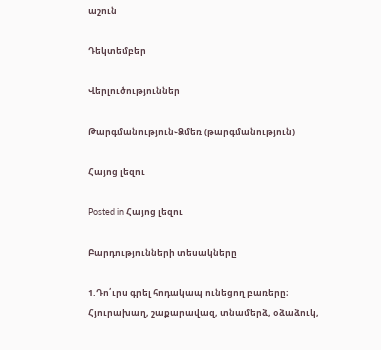աշուն

Դեկտեմբեր

Վերլուծություններ

Թարգմանություն֊Ձմեռ (թարգմանություն)

Հայոց լեզու

Posted in Հայոց լեզու

Բարդությունների տեսակները

1.Դո՛ւրս գրել հոդակապ ունեցող բառերը։
Հյուրախաղ, շաքարավազ, տնամերձ, օձաձուկ,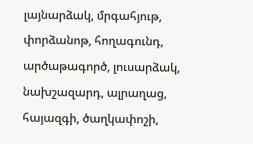լայնարձակ, մրգահյութ,
փորձանոթ, հողագունդ, արծաթագործ, լուսարձակ, նախշազարդ, ալրաղաց,
հայազգի, ծաղկափոշի,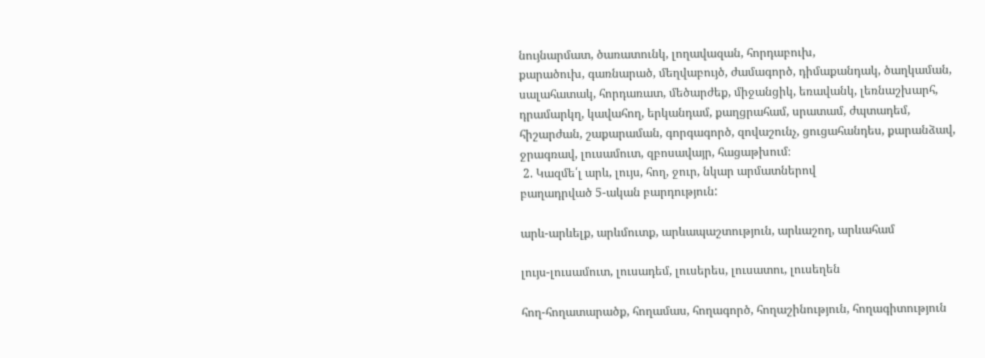նույնարմատ, ծառատունկ, լողավազան, հորդաբուխ,
քարածուխ, գառնարած, մեղվաբույծ, ժամագործ, դիմաքանդակ, ծաղկաման,
սալահատակ, հորդառատ, մեծարժեք, միջանցիկ, եռավանկ, լեռնաշխարհ,
դրամարկղ, կավահող, երկանդամ, քաղցրահամ, սրատամ, ժպտադեմ,
հիշարժան, շաքարաման, գորգագործ, զովաշունչ, ցուցահանդես, քարանձավ,
ջրագռավ, լուսամուտ, զբոսավայր, հացաթխում։
 2. Կազմե՛լ արև, լույս, հող, ջուր, նկար արմատներով
բաղադրված 5-ական բարդություն:

արև-արևելք, արևմուտք, արևապաշտություն, արևաշող, արևահամ

լույս-լուսամուտ, լուսադեմ, լուսերես, լուսատու, լուսեղեն

հող-հողատարածք, հողամաս, հողագործ, հողաշինություն, հողագիտություն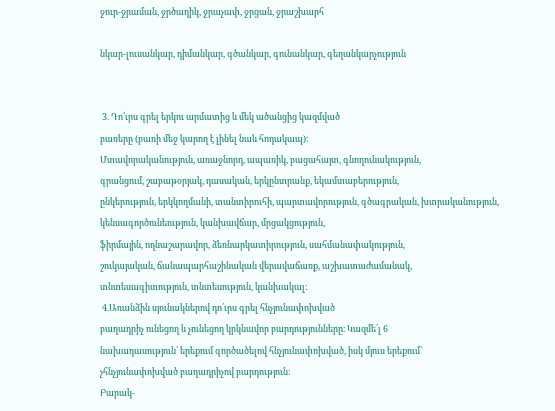ջուր-ջրաման, ջրծաղիկ, ջրաչափ, ջրցան, ջրաշխարհ

նկար-լուսանկար, դիմանկար, գծանկար, գունանկար, գեղանկարչություն


 3. Դո՛ւրս գրել երկու արմատից և մեկ ածանցից կազմված
բառերը (բառի մեջ կարող է լինել նաև հոդակապ)։
Մտավորականություն, առաջնորդ, ապառիկ, բացահայտ, գնողունակություն,
գրանցում, շաբաթօրյակ, դասական, երկընտրանք, եկամտաբերություն,
ընկերություն, երկկողմանի, տանտիրուհի, պարտավորություն, գծագրական, խտրականություն, կենսագործունեություն, կանխավճար, մրցակցություն,
ֆիրմային, ողնաշարավոր, ձեռնարկատիրություն, սահմանափակություն,
շուկայական, ճանապարհաշինական վերավաճառք, աշխատաժամանակ,
տնտեսագիտություն, տնտեսություն, կանխակալ:
 4.Առանձին սյունակներով դո՛ւրս գրել հնչյունափոխված
բաղադրիչ ունեցող և չունեցող կրկնավոր բարդությունները։ Կազմե՛լ 6
նախադասություն՝ երեքում գործածելով հնչյունափոխված, իսկ մյուս երեքում՝
չհնչյունափոխված բաղադրիչով բարդություն։
Բարակ-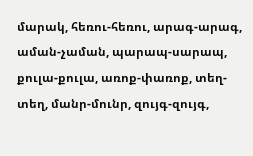մարակ, հեռու-հեռու, արագ-արագ, աման-չաման, պարապ-սարապ,
քուլա-քուլա, առոք-փառոք, տեղ-տեղ, մանր-մունր, զույգ-զույգ,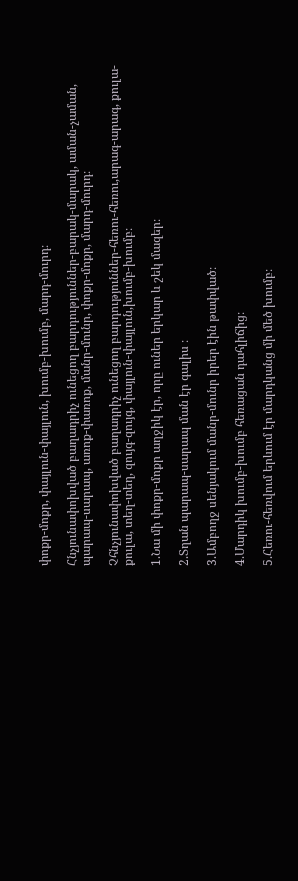փոքր-մոքր, փայլուն-փայլուն, խումբ-խումբ, մարդ-մուրդ։

Հնչյունափոխված բաղադրիչ ունեցող բարդություններ-բարակ-մարակ, աման-չաման, պարապ-սարապ, առոք-փառոք, մանր-մունր, փոքր-մոքր, մարդ-մուրդ։

Չհնչյունափոխված բաղադրիչ ունեցող բարդություններ-հեռու-հեռու,արագ-արագ, քուլա-քուլա, տեղ-տեղ, զույգ-զույգ, փայլուն-փայլուն,խումբ-խումբ։

1.Նա մի փոքր-մոքր աղջիկ էր, որը ուներ երկար և շեկ մազեր։

2.Տղան պարապ-սարապ ման էր գալիս ։

3.Ամբողջ սենյակում մանր-մունր իրեր էին թափված։

4.Մարդիկ խումբ-խումբ հեռացան դահլիճից։

5.Հեռու-հեռվում երևում էր մարդկանց մի մեծ խումբ։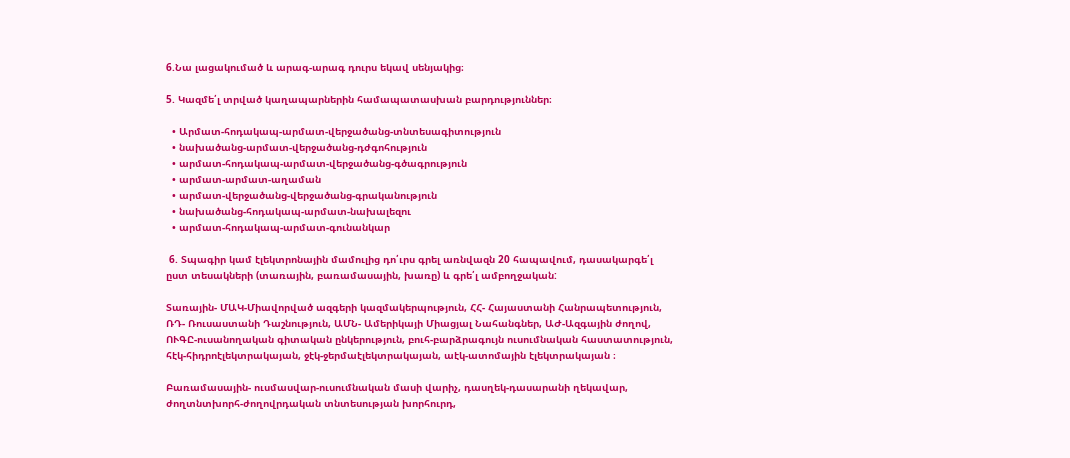6.Նա լացակումած և արագ-արագ դուրս եկավ սենյակից։

5. Կազմե՛լ տրված կաղապարներին համապատասխան բարդություններ։

  • Արմատ-հոդակապ-արմատ-վերջածանց-տնտեսագիտություն
  • նախածանց-արմատ-վերջածանց-դժգոհություն
  • արմատ-հոդակապ-արմատ-վերջածանց-գծագրություն
  • արմատ-արմատ-աղաման
  • արմատ-վերջածանց-վերջածանց-գրականություն
  • նախածանց-հոդակապ-արմատ-նախալեզու
  • արմատ-հոդակապ-արմատ-գունանկար

 6. Տպագիր կամ էլեկտրոնային մամուլից դո՛ւրս գրել առնվազն 20 հապավում, դասակարգե՛լ ըստ տեսակների (տառային, բառամասային, խառը) և գրե՛լ ամբողջական:

Տառային- ՄԱԿ-Միավորված ազգերի կազմակերպություն, ՀՀ- Հայաստանի Հանրապետություն, ՌԴ- Ռուսաստանի Դաշնություն, ԱՄՆ- Ամերիկայի Միացյալ Նահանգներ, ԱԺ-Ազգային ժողով, ՈՒԳԸ-ուսանողական գիտական ընկերություն, բուհ-բարձրագույն ուսումնական հաստատություն, հէկ-հիդրոէլեկտրակայան, ջէկ-ջերմաէլեկտրակայան, աէկ-ատոմային էլեկտրակայան ։

Բառամասային- ուսմասվար-ուսումնական մասի վարիչ, դասղեկ-դասարանի ղեկավար, ժողտնտխորհ-ժողովրդական տնտեսության խորհուրդ,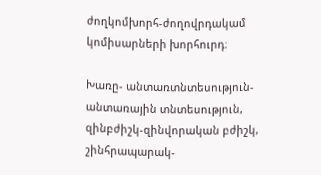ժողկոմխորհ-ժողովրդակամ կոմիսարների խորհուրդ։

Խառը- անտառտնտեսություն-անտառային տնտեսություն, զինբժիշկ-զինվորական բժիշկ, շինհրապարակ-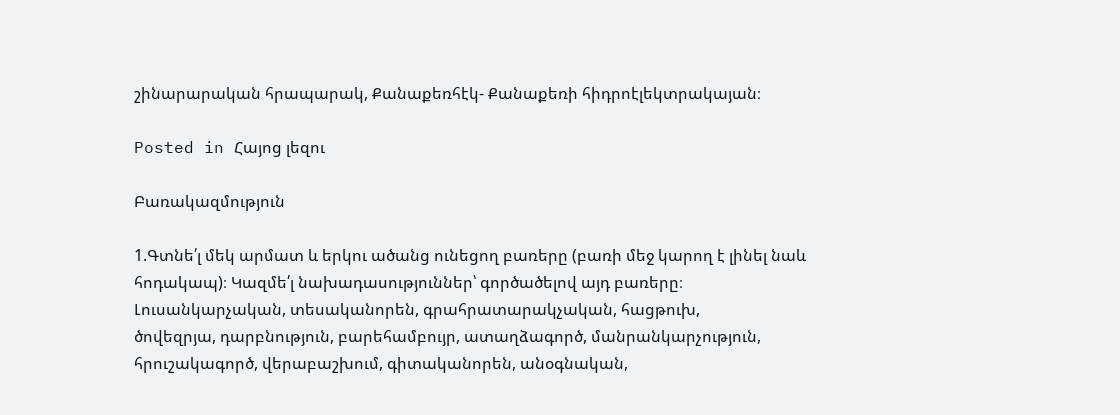շինարարական հրապարակ, Քանաքեռհէկ- Քանաքեռի հիդրոէլեկտրակայան։

Posted in Հայոց լեզու

Բառակազմություն

1.Գտնե՛լ մեկ արմատ և երկու ածանց ունեցող բառերը (բառի մեջ կարող է լինել նաև հոդակապ)։ Կազմե՛լ նախադասություններ՝ գործածելով այդ բառերը։
Լուսանկարչական, տեսականորեն, գրահրատարակչական, հացթուխ,
ծովեզրյա, դարբնություն, բարեհամբույր, ատաղձագործ, մանրանկարչություն,
հրուշակագործ, վերաբաշխում, գիտականորեն, անօգնական,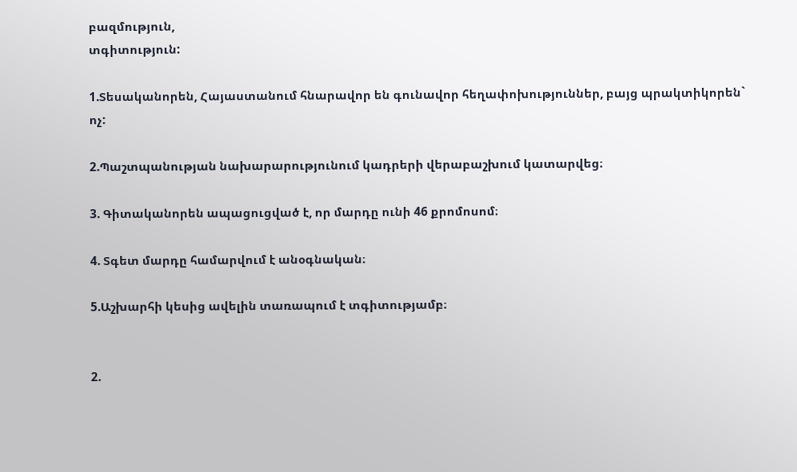բազմություն,
տգիտություն:

1.Տեսականորեն, Հայաստանում հնարավոր են գունավոր հեղափոխություններ, բայց պրակտիկորեն` ոչ:

2.Պաշտպանության նախարարությունում կադրերի վերաբաշխում կատարվեց։

3. Գիտականորեն ապացուցված է, որ մարդը ունի 46 քրոմոսոմ։

4. Տգետ մարդը համարվում է անօգնական։

5.Աշխարհի կեսից ավելին տառապում է տգիտությամբ։


2.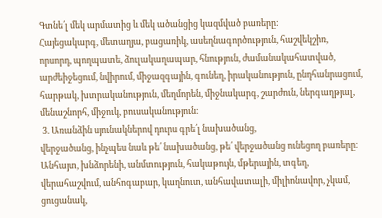Գտնե՛լ մեկ արմատից և մեկ ածանցից կազմված բառերը:
Հայեցակարգ, մետաղյա, բացառիկ, ասեղնագործություն, հաշվեկշիռ,
որսորդ, պողպատե, ձուլակաղապար, հնություն, ժամանակահատված,
արժեիջեցում, նվիրում, միջազգային, գունեղ, իրականություն, ընդհանրացում,
հարթակ, խտրականություն, մեղմորեն, միջնակարգ, շարժուն, ներգաղթյալ,
մենաշնորհ, միջուկ, բուսականություն։
 3. Առանձին սյունակներով դուրս գրե՛լ նախածանց,
վերջածանց, ինչպես նաև թե՛ նախածանց, թե՛ վերջածանց ունեցող բառերը։
Անհայտ, խնձորենի, անմտություն, հակաթույն, մթերային, տգեղ,
վերահաշվում, անհոգաբար, կաղնուտ, անհավատալի, միլիոնավոր, չկամ,
ցուցանակ,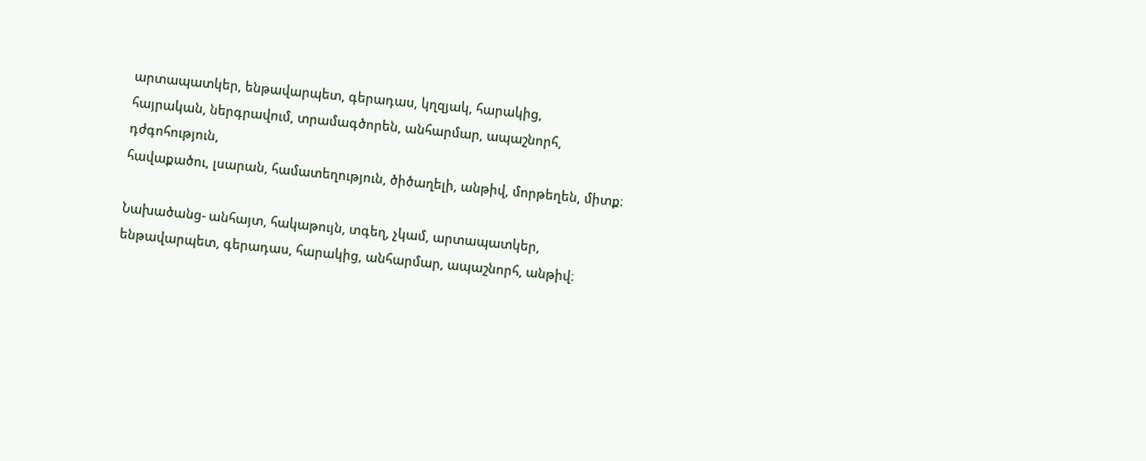արտապատկեր, ենթավարպետ, գերադաս, կղզյակ, հարակից,
հայրական, ներգրավում, տրամագծորեն, անհարմար, ապաշնորհ, դժգոհություն,
հավաքածու, լսարան, համատեղություն, ծիծաղելի, անթիվ, մորթեղեն, միտք։

Նախածանց- անհայտ, հակաթույն, տգեղ, չկամ, արտապատկեր, ենթավարպետ, գերադաս, հարակից, անհարմար, ապաշնորհ, անթիվ։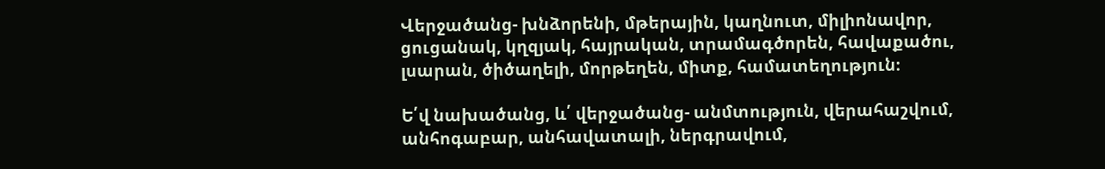Վերջածանց- խնձորենի, մթերային, կաղնուտ, միլիոնավոր, ցուցանակ, կղզյակ, հայրական, տրամագծորեն, հավաքածու, լսարան, ծիծաղելի, մորթեղեն, միտք, համատեղություն։

Ե՛վ նախածանց, և՛ վերջածանց- անմտություն, վերահաշվում, անհոգաբար, անհավատալի, ներգրավում,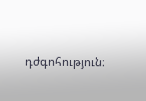դժգոհություն։